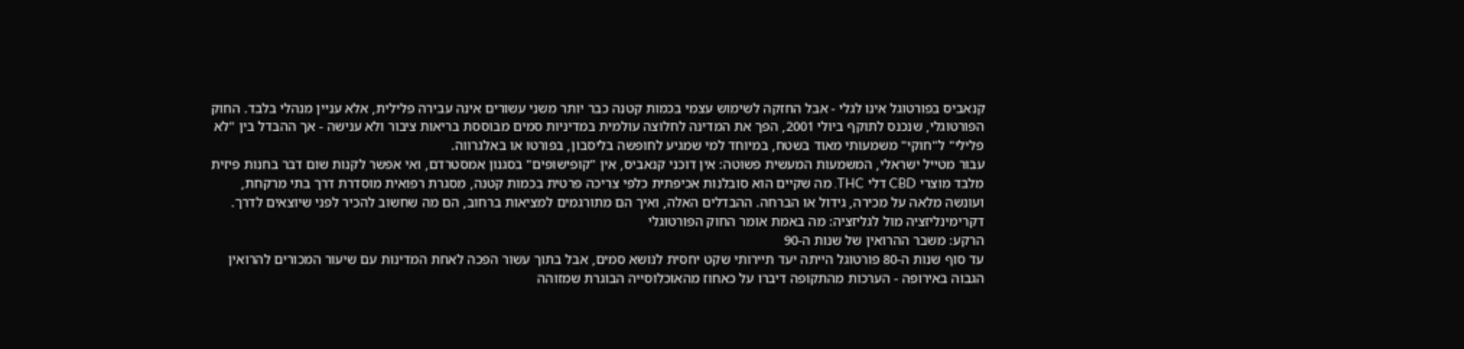קנאביס בפורטוגל אינו לגלי - אבל החזקה לשימוש עצמי בכמות קטנה כבר יותר משני עשורים אינה עבירה פלילית, אלא עניין מנהלי בלבד. החוק הפורטוגלי, שנכנס לתוקף ביולי 2001, הפך את המדינה לחלוצה עולמית במדיניות סמים מבוססת בריאות ציבור ולא ענישה - אך ההבדל בין "לא פלילי" ל"חוקי" משמעותי מאוד בשטח, במיוחד למי שמגיע לחופשה בליסבון, בפורטו או באלגרווה.
עבור מטייל ישראלי, המשמעות המעשית פשוטה: אין דוכני קנאביס, אין "קופישופים" בסגנון אמסטרדם, ואי אפשר לקנות שום דבר בחנות פיזית מלבד מוצרי CBD דלי THC. מה שקיים הוא סובלנות אכיפתית כלפי צריכה פרטית בכמות קטנה, מסגרת רפואית מוסדרת דרך בתי מרקחת, ועונשה מלאה על מכירה, גידול או הברחה. ההבדלים האלה, ואיך הם מתורגמים למציאות ברחוב, הם מה שחשוב להכיר לפני שיוצאים לדרך.
דקרימינליזציה מול לגליזציה: מה באמת אומר החוק הפורטוגלי
הרקע: משבר ההרואין של שנות ה-90
עד סוף שנות ה-80 פורטוגל הייתה יעד תיירותי שקט יחסית לנושא סמים, אבל בתוך עשור הפכה לאחת המדינות עם שיעור המכורים להרואין הגבוה באירופה - הערכות מהתקופה דיברו על כאחוז מהאוכלוסייה הבוגרת שמזוהה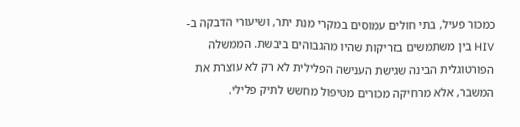כמכור פעיל, בתי חולים עמוסים במקרי מנת יתר, ושיעורי הדבקה ב-HIV בין משתמשים בזריקות שהיו מהגבוהים ביבשת. הממשלה הפורטוגלית הבינה שגישת הענישה הפלילית לא רק לא עוצרת את המשבר, אלא מרחיקה מכורים מטיפול מחשש לתיק פלילי.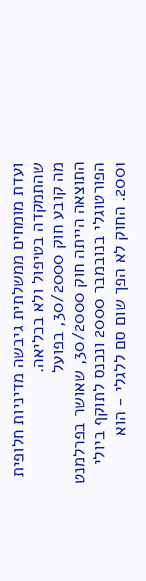ועדת מומחים ממשלתית גיבשה מדיניות חלופית שהתמקדה בטיפול ולא בכליאה.
מה קובע חוק 30/2000, בפועל
התוצאה הייתה חוק 30/2000, שאושר בפרלמנט הפורטוגלי בנובמבר 2000 ונכנס לתוקף ביולי 2001. החוק לא הפך שום סם ללגלי - הוא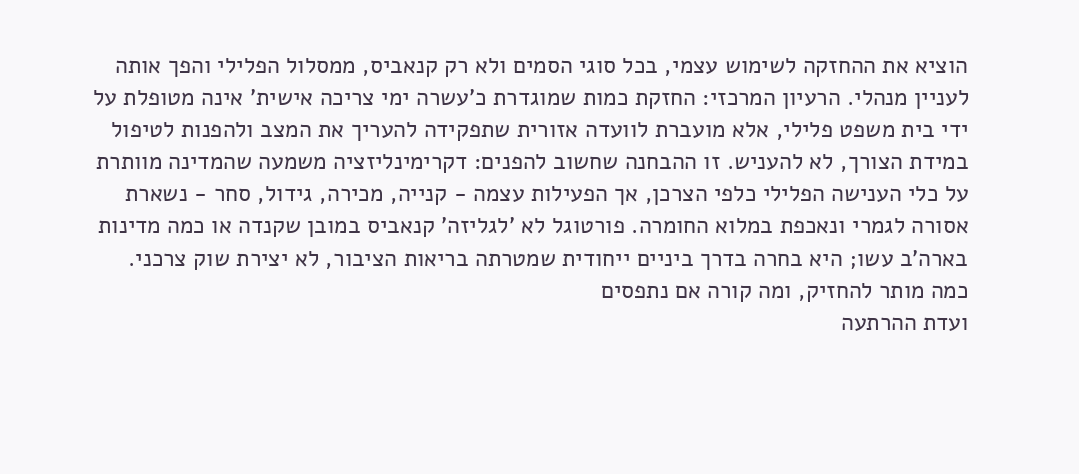הוציא את ההחזקה לשימוש עצמי, בכל סוגי הסמים ולא רק קנאביס, ממסלול הפלילי והפך אותה לעניין מנהלי. הרעיון המרכזי: החזקת כמות שמוגדרת כ'עשרה ימי צריכה אישית' אינה מטופלת על ידי בית משפט פלילי, אלא מועברת לוועדה אזורית שתפקידה להעריך את המצב ולהפנות לטיפול במידת הצורך, לא להעניש. זו ההבחנה שחשוב להפנים: דקרימינליזציה משמעה שהמדינה מוותרת על כלי הענישה הפלילי כלפי הצרכן, אך הפעילות עצמה - קנייה, מכירה, גידול, סחר - נשארת אסורה לגמרי ונאכפת במלוא החומרה. פורטוגל לא 'לגליזה' קנאביס במובן שקנדה או כמה מדינות בארה'ב עשו; היא בחרה בדרך ביניים ייחודית שמטרתה בריאות הציבור, לא יצירת שוק צרכני.
כמה מותר להחזיק, ומה קורה אם נתפסים
ועדת ההרתעה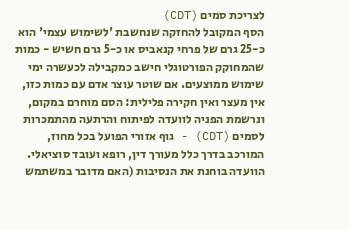לצריכת סמים (CDT)
הסף המקובל להחזקה שנחשבת 'לשימוש עצמי' הוא כ-25 גרם של פרחי קנאביס או כ-5 גרם חשיש - כמות שהמחוקק הפורטוגלי חישב כמקבילה לכעשרה ימי שימוש ממוצעים. אם שוטר עוצר אדם עם כמות כזו, אין מעצר ואין חקירה פלילית: הסם מוחרם במקום, ונרשמת הפניה לוועדה לפיתוח והרתעה מהתמכרות לסמים (CDT) - גוף אזורי הפועל בכל מחוז, המורכב בדרך כלל מעורך דין, רופא ועובד סוציאלי. הוועדה בוחנת את הנסיבות (האם מדובר במשתמש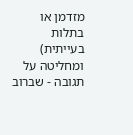מזדמן או בתלות בעייתית) ומחליטה על תגובה - שברוב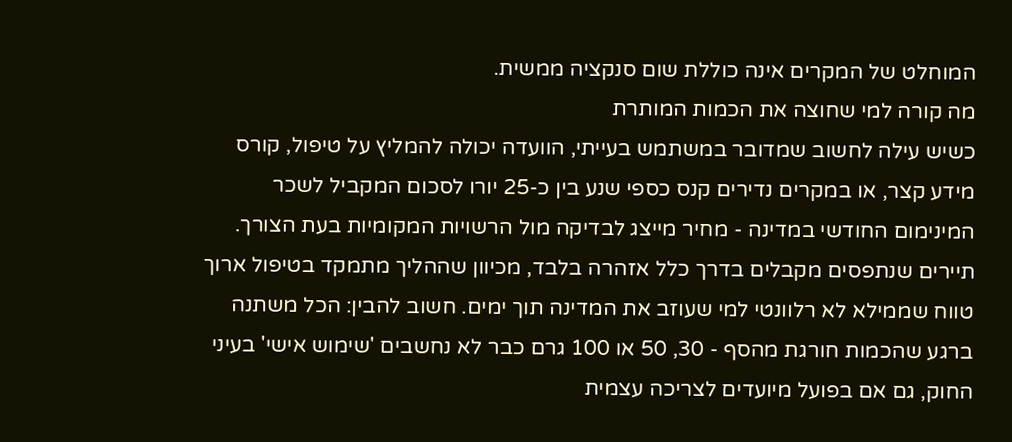המוחלט של המקרים אינה כוללת שום סנקציה ממשית.
מה קורה למי שחוצה את הכמות המותרת
כשיש עילה לחשוב שמדובר במשתמש בעייתי, הוועדה יכולה להמליץ על טיפול, קורס מידע קצר, או במקרים נדירים קנס כספי שנע בין כ-25 יורו לסכום המקביל לשכר המינימום החודשי במדינה - מחיר מייצג לבדיקה מול הרשויות המקומיות בעת הצורך. תיירים שנתפסים מקבלים בדרך כלל אזהרה בלבד, מכיוון שההליך מתמקד בטיפול ארוך טווח שממילא לא רלוונטי למי שעוזב את המדינה תוך ימים. חשוב להבין: הכל משתנה ברגע שהכמות חורגת מהסף - 30, 50 או 100 גרם כבר לא נחשבים 'שימוש אישי' בעיני החוק, גם אם בפועל מיועדים לצריכה עצמית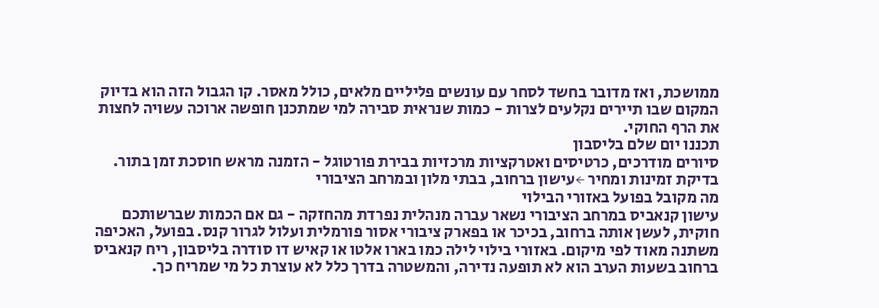ממושכת, ואז מדובר בחשד לסחר עם עונשים פליליים מלאים, כולל מאסר. קו הגבול הזה הוא בדיוק המקום שבו תיירים נקלעים לצרות - כמות שנראית סבירה למי שמתכנן חופשה ארוכה עשויה לחצות את הרף החוקי.
תכננו יום שלם בליסבון
סיורים מודרכים, כרטיסים ואטרקציות מרכזיות בבירת פורטוגל - הזמנה מראש חוסכת זמן בתור.
בדיקת זמינות ומחיר ←עישון ברחוב, בבתי מלון ובמרחב הציבורי
מה מקובל בפועל באזורי הבילוי
עישון קנאביס במרחב הציבורי נשאר עברה מנהלית נפרדת מהחזקה - גם אם הכמות שברשותכם חוקית, לעשן אותה ברחוב, בכיכר או בפארק ציבורי אסור פורמלית ועלול לגרור קנס. בפועל, האכיפה משתנה מאוד לפי מיקום. באזורי בילוי לילה כמו בארו אלטו או קאיש דו סודרה בליסבון, ריח קנאביס ברחוב בשעות הערב הוא לא תופעה נדירה, והמשטרה בדרך כלל לא עוצרת כל מי שמריח כך.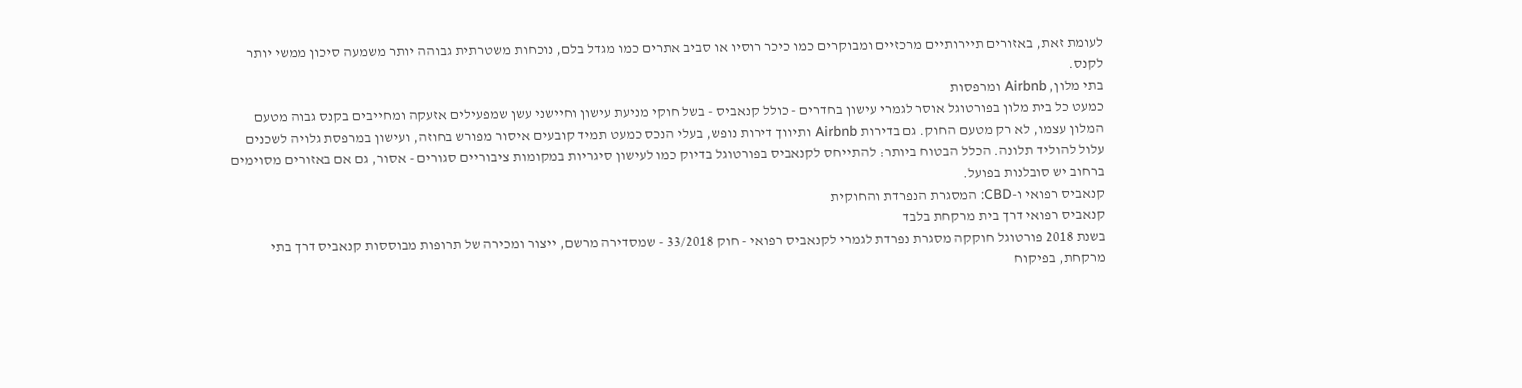לעומת זאת, באזורים תיירותיים מרכזיים ומבוקרים כמו כיכר רוסיו או סביב אתרים כמו מגדל בלם, נוכחות משטרתית גבוהה יותר משמעה סיכון ממשי יותר לקנס.
בתי מלון, Airbnb ומרפסות
כמעט כל בית מלון בפורטוגל אוסר לגמרי עישון בחדרים - כולל קנאביס - בשל חוקי מניעת עישון וחיישני עשן שמפעילים אזעקה ומחייבים בקנס גבוה מטעם המלון עצמו, לא רק מטעם החוק. גם בדירות Airbnb ותיווך דירות נופש, בעלי הנכס כמעט תמיד קובעים איסור מפורש בחוזה, ועישון במרפסת גלויה לשכנים עלול להוליד תלונה. הכלל הבטוח ביותר: להתייחס לקנאביס בפורטוגל בדיוק כמו לעישון סיגריות במקומות ציבוריים סגורים - אסור, גם אם באזורים מסוימים ברחוב יש סובלנות בפועל.
קנאביס רפואי ו-CBD: המסגרת הנפרדת והחוקית
קנאביס רפואי דרך בית מרקחת בלבד
בשנת 2018 פורטוגל חוקקה מסגרת נפרדת לגמרי לקנאביס רפואי - חוק 33/2018 - שמסדירה מרשם, ייצור ומכירה של תרופות מבוססות קנאביס דרך בתי מרקחת, בפיקוח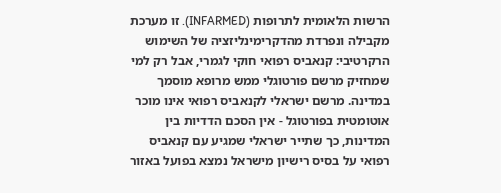הרשות הלאומית לתרופות (INFARMED). זו מערכת מקבילה ונפרדת מהדקרימינליזציה של השימוש הרקרטיבי: קנאביס רפואי חוקי לגמרי, אבל רק למי שמחזיק מרשם פורטוגלי ממש מרופא מוסמך במדינה. מרשם ישראלי לקנאביס רפואי אינו מוכר אוטומטית בפורטוגל - אין הסכם הדדיות בין המדינות, כך שתייר ישראלי שמגיע עם קנאביס רפואי על בסיס רישיון מישראל נמצא בפועל באזור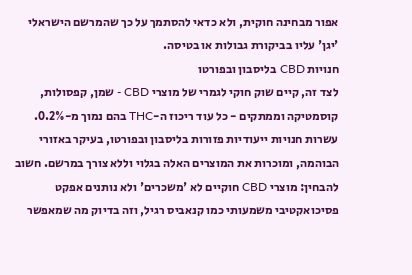אפור מבחינה חוקית, ולא כדאי להסתמך על כך שהמרשם הישראלי 'יגן' עליו בביקורת גבולות או בטיסה.
חנויות CBD בליסבון ובפורטו
לצד זה, קיים שוק חוקי לגמרי של מוצרי CBD - שמן, קפסולות, קוסמטיקה וממתקים - כל עוד ריכוז ה-THC בהם נמוך מ-0.2%. עשרות חנויות ייעודיות פזורות בליסבון ובפורטו, בעיקר באזורי הבוהמה, ומוכרות את המוצרים האלה בגלוי וללא צורך במרשם. חשוב להבחין: מוצרי CBD חוקיים לא 'משכרים' ולא נותנים אפקט פסיכואקטיבי משמעותי כמו קנאביס רגיל, וזה בדיוק מה שמאפשר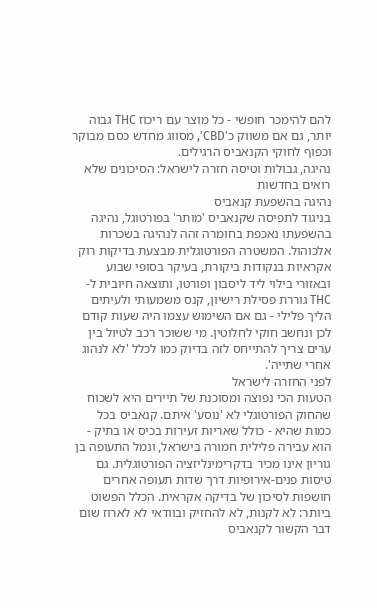להם להימכר חופשי - כל מוצר עם ריכוז THC גבוה יותר, גם אם משווק כ'CBD', מסווג מחדש כסם מבוקר וכפוף לחוקי הקנאביס הרגילים.
נהיגה, גבולות וטיסה חזרה לישראל: הסיכונים שלא רואים בחדשות
נהיגה בהשפעת קנאביס
בניגוד לתפיסה שקנאביס 'מותר' בפורטוגל, נהיגה בהשפעתו נאכפת בחומרה זהה לנהיגה בשכרות אלכוהול. המשטרה הפורטוגלית מבצעת בדיקות רוק אקראיות בנקודות ביקורת, בעיקר בסופי שבוע ובאזורי בילוי ליד ליסבון ופורטו, ותוצאה חיובית ל-THC גוררת פסילת רישיון, קנס משמעותי ולעיתים הליך פלילי - גם אם השימוש עצמו היה שעות קודם לכן ונחשב חוקי לחלוטין. מי ששוכר רכב לטיול בין ערים צריך להתייחס לזה בדיוק כמו לכלל 'לא לנהוג אחרי שתייה'.
לפני החזרה לישראל
הטעות הכי נפוצה ומסוכנת של תיירים היא לשכוח שהחוק הפורטוגלי לא 'נוסע' איתם. קנאביס בכל כמות שהיא - כולל שאריות זעירות בכיס או בתיק - הוא עבירה פלילית חמורה בישראל, ונמל התעופה בן גוריון אינו מכיר בדקרימינליזציה הפורטוגלית. גם טיסות פנים-אירופיות דרך שדות תעופה אחרים חושפות לסיכון של בדיקה אקראית. הכלל הפשוט ביותר: לא לקנות, לא להחזיק ובוודאי לא לארוז שום דבר הקשור לקנאביס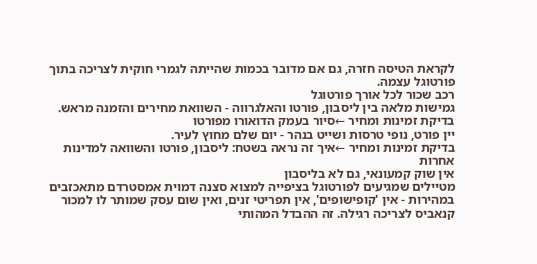לקראת הטיסה חזרה, גם אם מדובר בכמות שהייתה לגמרי חוקית לצריכה בתוך פורטוגל עצמה.
רכב שכור לכל אורך פורטוגל
גמישות מלאה בין ליסבון, פורטו והאלגרווה - השוואת מחירים והזמנה מראש.
בדיקת זמינות ומחיר ←סיור בעמק הדואורו מפורטו
יין פורט, נופי טרסות ושייט בנהר - יום שלם מחוץ לעיר.
בדיקת זמינות ומחיר ←איך זה נראה בשטח: ליסבון, פורטו והשוואה למדינות אחרות
אין שוק קמעונאי, גם לא בליסבון
מטיילים שמגיעים לפורטוגל בציפייה למצוא סצנה דמוית אמסטרדם מתאכזבים במהירות - אין 'קופישופים', אין תפריטי זנים, ואין שום עסק שמותר לו למכור קנאביס לצריכה רגילה. זה ההבדל המהותי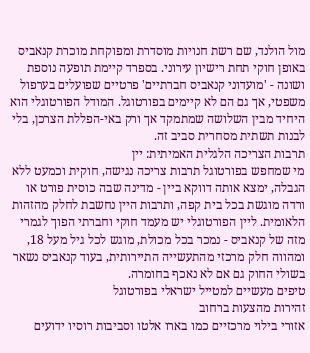מול הולנד, שם רשת חנויות מוסדרת ומפוקחת מוכרת קנאביס באופן חוקי תחת רישיון עירוני. בספרד קיימת תופעה נוספת ושונה - 'מועדוני קנאביס חברתיים' פרטיים שפועלים בערפול משפטי, אך גם הם לא קיימים בפורטוגל. המודל הפורטוגלי הוא היחיד מבין השלושה שמתמקד אך ורק באי-הפללת הצרכן, בלי לבנות תשתית מסחרית סביב זה.
תרבות הצריכה הלגלית האמיתית: יין
מי שמחפש בפורטוגל תרבות צריכה נגישה, חוקית וכמעט ללא הגבלה, ימצא אותה דווקא ביין - מדינה שבה כוסית פורט או ורדה מוגשת בכל בית קפה, ותרבות היין נחשבת לחלק מהזהות הלאומית. ליין הפורטוגלי יש מעמד חוקי וחברתי הפוך לגמרי מזה של קנאביס - נמכר בכל מכולת, מוגש לכל גיל מעל 18, ומהווה חלק מרכזי מהתעשייה התיירותית, בעוד קנאביס נשאר בשולי החוק גם אם לא נאכף בחומרה.
טיפים מעשיים למטייל ישראלי בפורטוגל
זהירות מהצעות ברחוב
אזורי בילוי מרכזיים כמו בארו אלטו וסביבות רוסיו ידועים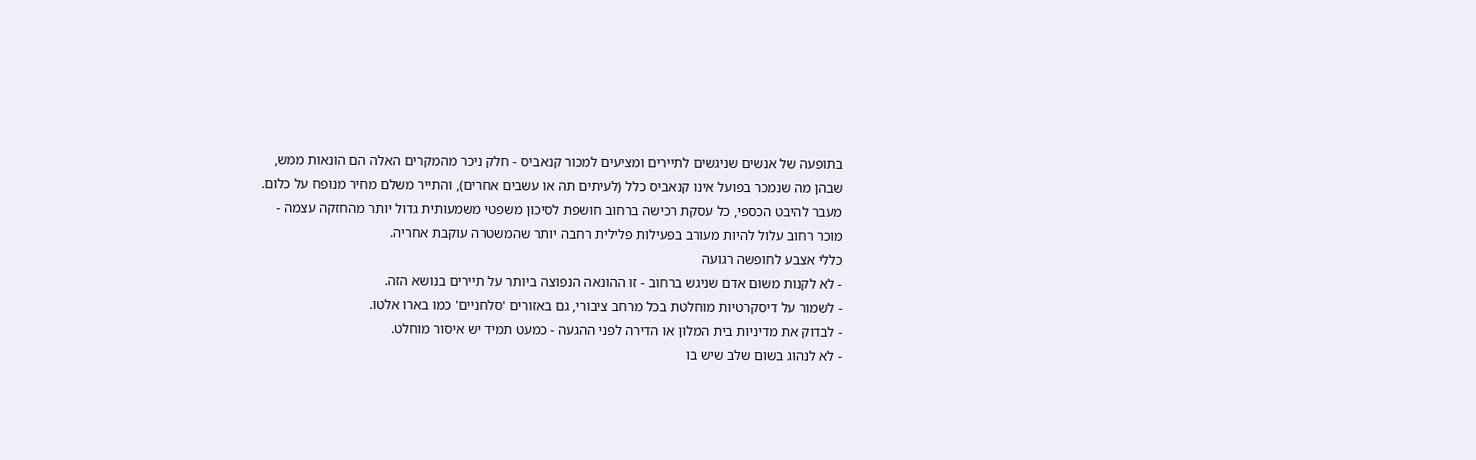בתופעה של אנשים שניגשים לתיירים ומציעים למכור קנאביס - חלק ניכר מהמקרים האלה הם הונאות ממש, שבהן מה שנמכר בפועל אינו קנאביס כלל (לעיתים תה או עשבים אחרים), והתייר משלם מחיר מנופח על כלום. מעבר להיבט הכספי, כל עסקת רכישה ברחוב חושפת לסיכון משפטי משמעותית גדול יותר מהחזקה עצמה - מוכר רחוב עלול להיות מעורב בפעילות פלילית רחבה יותר שהמשטרה עוקבת אחריה.
כללי אצבע לחופשה רגועה
- לא לקנות משום אדם שניגש ברחוב - זו ההונאה הנפוצה ביותר על תיירים בנושא הזה.
- לשמור על דיסקרטיות מוחלטת בכל מרחב ציבורי, גם באזורים 'סלחניים' כמו בארו אלטו.
- לבדוק את מדיניות בית המלון או הדירה לפני ההגעה - כמעט תמיד יש איסור מוחלט.
- לא לנהוג בשום שלב שיש בו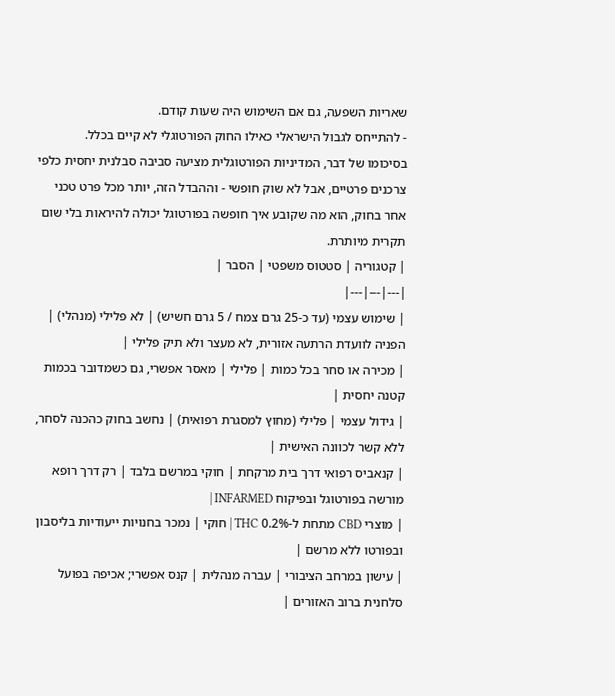שאריות השפעה, גם אם השימוש היה שעות קודם.
- להתייחס לגבול הישראלי כאילו החוק הפורטוגלי לא קיים בכלל.
בסיכומו של דבר, המדיניות הפורטוגלית מציעה סביבה סבלנית יחסית כלפי צרכנים פרטיים, אבל לא שוק חופשי - וההבדל הזה, יותר מכל פרט טכני אחר בחוק, הוא מה שקובע איך חופשה בפורטוגל יכולה להיראות בלי שום תקרית מיותרת.
| קטגוריה | סטטוס משפטי | הסבר |
|---|---|---|
| שימוש עצמי (עד כ-25 גרם צמח / 5 גרם חשיש) | לא פלילי (מנהלי) | הפניה לוועדת הרתעה אזורית, לא מעצר ולא תיק פלילי |
| מכירה או סחר בכל כמות | פלילי | מאסר אפשרי, גם כשמדובר בכמות קטנה יחסית |
| גידול עצמי | פלילי (מחוץ למסגרת רפואית) | נחשב בחוק כהכנה לסחר, ללא קשר לכוונה האישית |
| קנאביס רפואי דרך בית מרקחת | חוקי במרשם בלבד | רק דרך רופא מורשה בפורטוגל ובפיקוח INFARMED |
| מוצרי CBD מתחת ל-0.2% THC | חוקי | נמכר בחנויות ייעודיות בליסבון ובפורטו ללא מרשם |
| עישון במרחב הציבורי | עברה מנהלית | קנס אפשרי; אכיפה בפועל סלחנית ברוב האזורים |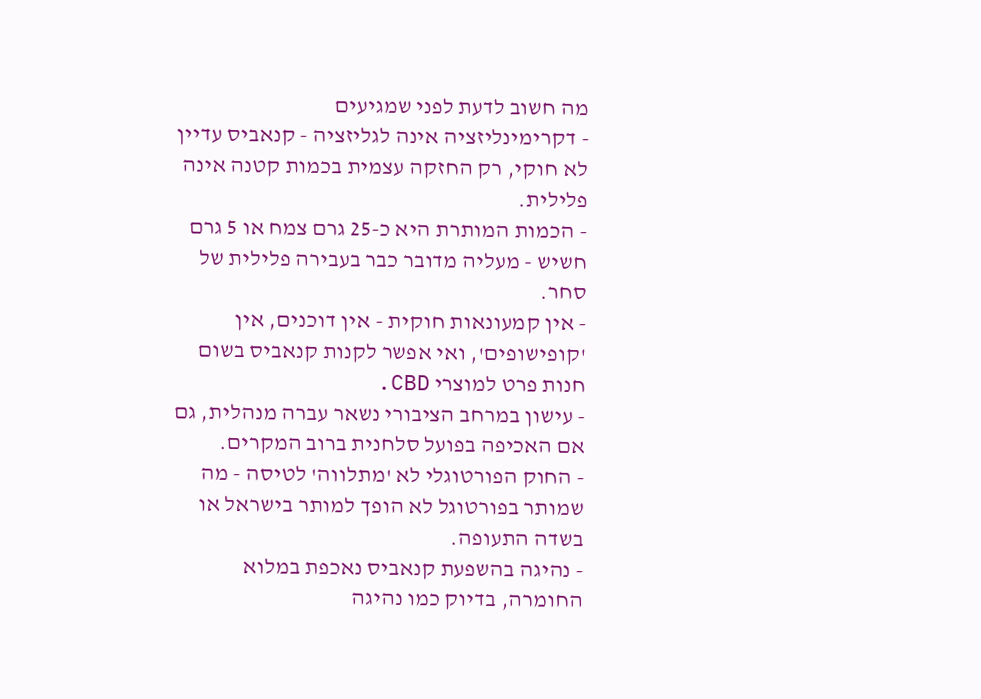מה חשוב לדעת לפני שמגיעים
- דקרימינליזציה אינה לגליזציה - קנאביס עדיין לא חוקי, רק החזקה עצמית בכמות קטנה אינה פלילית.
- הכמות המותרת היא כ-25 גרם צמח או 5 גרם חשיש - מעליה מדובר כבר בעבירה פלילית של סחר.
- אין קמעונאות חוקית - אין דוכנים, אין 'קופישופים', ואי אפשר לקנות קנאביס בשום חנות פרט למוצרי CBD.
- עישון במרחב הציבורי נשאר עברה מנהלית, גם אם האכיפה בפועל סלחנית ברוב המקרים.
- החוק הפורטוגלי לא 'מתלווה' לטיסה - מה שמותר בפורטוגל לא הופך למותר בישראל או בשדה התעופה.
- נהיגה בהשפעת קנאביס נאכפת במלוא החומרה, בדיוק כמו נהיגה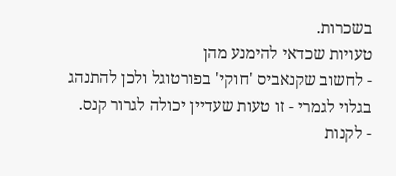בשכרות.
טעויות שכדאי להימנע מהן
- לחשוב שקנאביס 'חוקי' בפורטוגל ולכן להתנהג בגלוי לגמרי - זו טעות שעדיין יכולה לגרור קנס.
- לקנות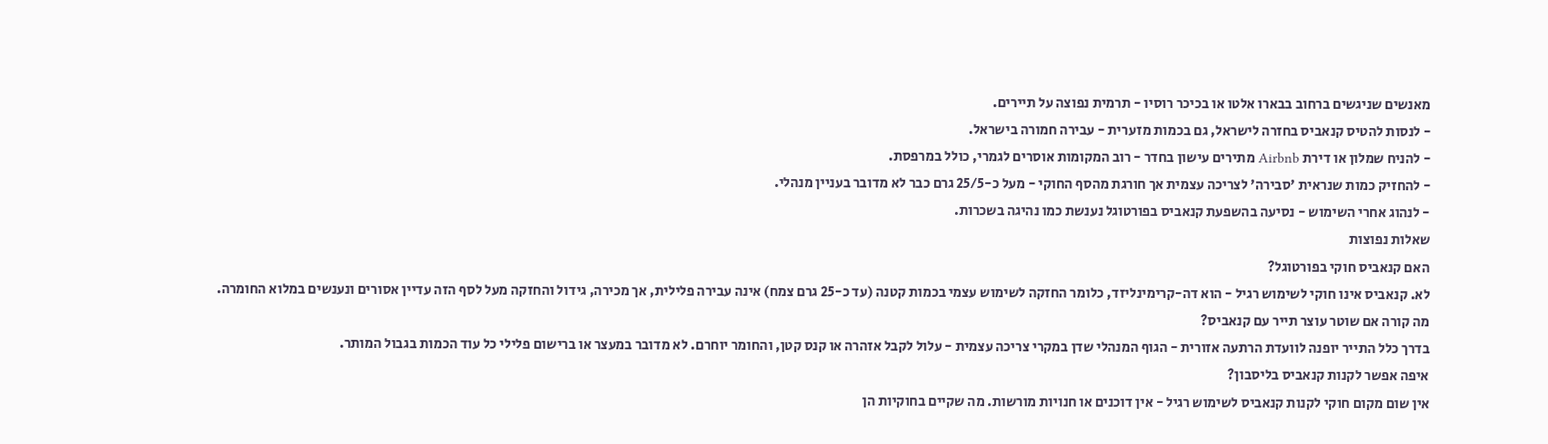מאנשים שניגשים ברחוב בבארו אלטו או בכיכר רוסיו - תרמית נפוצה על תיירים.
- לנסות להטיס קנאביס בחזרה לישראל, גם בכמות מזערית - עבירה חמורה בישראל.
- להניח שמלון או דירת Airbnb מתירים עישון בחדר - רוב המקומות אוסרים לגמרי, כולל במרפסת.
- להחזיק כמות שנראית 'סבירה' לצריכה עצמית אך חורגת מהסף החוקי - מעל כ-25/5 גרם כבר לא מדובר בעניין מנהלי.
- לנהוג אחרי השימוש - נסיעה בהשפעת קנאביס בפורטוגל נענשת כמו נהיגה בשכרות.
שאלות נפוצות
האם קנאביס חוקי בפורטוגל?
לא. קנאביס אינו חוקי לשימוש רגיל - הוא דה-קרימינליזד, כלומר החזקה לשימוש עצמי בכמות קטנה (עד כ-25 גרם צמח) אינה עבירה פלילית, אך מכירה, גידול והחזקה מעל לסף הזה עדיין אסורים ונענשים במלוא החומרה.
מה קורה אם שוטר עוצר תייר עם קנאביס?
בדרך כלל התייר יופנה לוועדת הרתעה אזורית - הגוף המנהלי שדן במקרי צריכה עצמית - עלול לקבל אזהרה או קנס קטן, והחומר יוחרם. לא מדובר במעצר או ברישום פלילי כל עוד הכמות בגבול המותר.
איפה אפשר לקנות קנאביס בליסבון?
אין שום מקום חוקי לקנות קנאביס לשימוש רגיל - אין דוכנים או חנויות מורשות. מה שקיים בחוקיות הן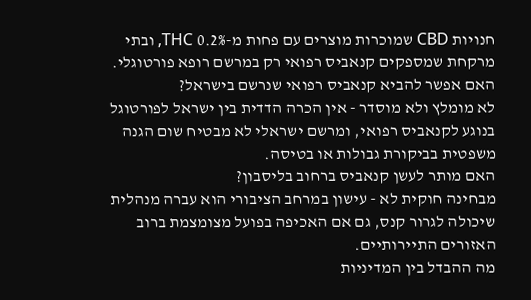חנויות CBD שמוכרות מוצרים עם פחות מ-0.2% THC, ובתי מרקחת שמספקים קנאביס רפואי רק במרשם רופא פורטוגלי.
האם אפשר להביא קנאביס רפואי שנרשם בישראל?
לא מומלץ ולא מוסדר - אין הכרה הדדית בין ישראל לפורטוגל בנוגע לקנאביס רפואי, ומרשם ישראלי לא מבטיח שום הגנה משפטית בביקורת גבולות או בטיסה.
האם מותר לעשן קנאביס ברחוב בליסבון?
מבחינה חוקית לא - עישון במרחב הציבורי הוא עברה מנהלית שיכולה לגרור קנס, גם אם האכיפה בפועל מצומצמת ברוב האזורים התיירותיים.
מה ההבדל בין המדיניות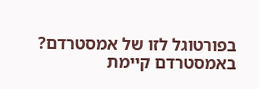בפורטוגל לזו של אמסטרדם?
באמסטרדם קיימת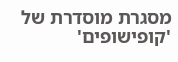מסגרת מוסדרת של 'קופישופים'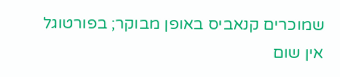שמוכרים קנאביס באופן מבוקר; בפורטוגל אין שום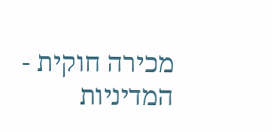מכירה חוקית - המדיניות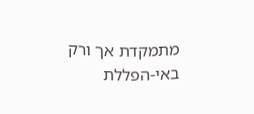מתמקדת אך ורק באי-הפללת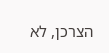הצרכן, לא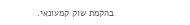בהקמת שוק קמעונאי.